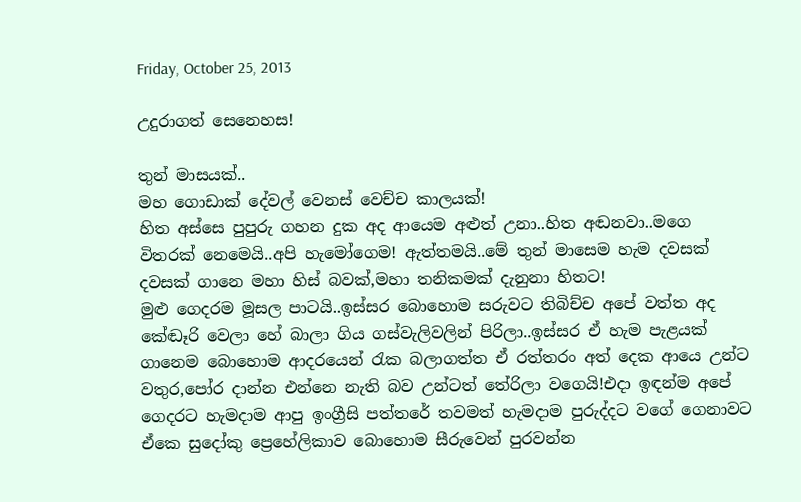Friday, October 25, 2013

උදුරාගත් සෙනෙහස!

තුන් මාසයක්..
මහ ගොඩාක් දේවල් වෙනස් වෙච්ච කාලයක්!
හිත අස්සෙ පුපුරු ගහන දුක අද ආයෙම අළුත් උනා..හිත අඬනවා..මගෙ විතරක් නෙමෙයි..අපි හැමෝගෙම! ඇත්තමයි..මේ තුන් මාසෙම හැම දවසක් දවසක් ගානෙ මහා හිස් බවක්,මහා තනිකමක් දැනුනා හිතට!
මුළු ගෙදරම මූසල පාටයි..ඉස්සර බොහොම සරුවට තිබිච්ච අපේ වත්ත අද කේඬෑරි වෙලා හේ බාලා ගිය ගස්වැලිවලින් පිරිලා..ඉස්සර ඒ හැම පැළයක් ගානෙම බොහොම ආදරයෙන් රැක බලාගත්ත ඒ රත්තරං අත් දෙක ආයෙ උන්ට වතුර,පෝර දාන්න එන්නෙ නැති බව උන්ටත් තේරිලා වගෙයි!එදා ඉඳන්ම අපේ ගෙදරට හැමදාම ආපු ඉංග්‍රීසි පත්තරේ තවමත් හැමදාම පුරුද්දට වගේ ගෙනාවට ඒකෙ සුදෝකු ප්‍රෙහේලිකාව බොහොම සීරුවෙන් පුරවන්න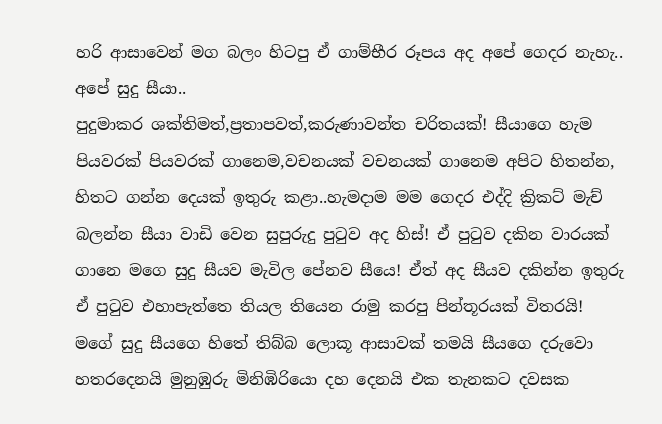හරි ආසාවෙන් මග බලං හිටපු ඒ ගාම්භීර රූපය අද අපේ ගෙදර නැහැ..
අපේ සුදු සීයා..
පුදුමාකර ශක්තිමත්,ප්‍රතාපවත්,කරුණාවන්ත චරිතයක්! සීයාගෙ හැම පියවරක් පියවරක් ගානෙම,වචනයක් වචනයක් ගානෙම අපිට හිතන්න, හිතට ගන්න දෙයක් ඉතුරු කළා..හැමදාම මම ගෙදර එද්දි ක්‍රිකට් මැච් බලන්න සීයා වාඩි වෙන සුපුරුදු පුටුව අද හිස්! ඒ පුටුව දකින වාරයක් ගානෙ මගෙ සුදු සීයව මැවිල පේනව සීයෙ! ඒත් අද සීයව දකින්න ඉතුරු ඒ පුටුව එහාපැත්තෙ තියල තියෙන රාමු කරපු පින්තූරයක් විතරයි!
මගේ සුදු සීයගෙ හිතේ තිබ්බ ලොකූ ආසාවක් තමයි සීයගෙ දරුවො හතරදෙනයි මුනුඹුරු මිනිඹිරියො දහ දෙනයි එක තැනකට දවසක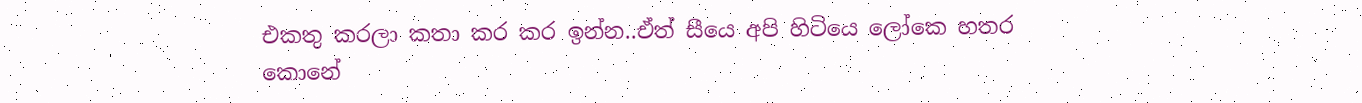එකතු කරලා කතා කර කර ඉන්න..ඒත් සීයෙ අපි හිටියෙ ලෝකෙ හතර කොනේ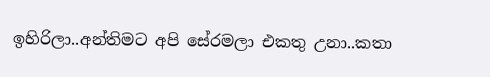ඉහිරිලා..අන්තිමට අපි සේරමලා එකතු උනා..කතා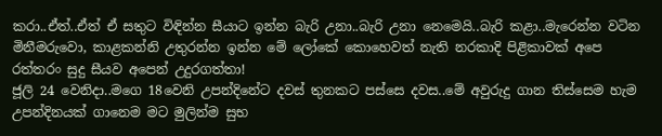කරා..ඒත්..ඒත් ඒ සතුට විඳින්න සීයාට ඉන්න බැරි උනා..බැරි උනා නෙමෙයි..බැරි කළා..මැරෙන්න වටින මිනීමරුවො, කාළකන්නි උතුරන්න ඉන්න මේ ලෝකේ කොහෙවත් නැති නරකාදි පිළිකාවක් අපෙ රත්තරං සුදු සීයව අපෙන් උදුරගත්තා!
ජූලි 24 වෙනිදා..මගෙ 18වෙනි උපන්දිනේට දවස් තුනකට පස්සෙ දවස..මේ අවුරුදු ගාන තිස්සෙම හැම උපන්දිනයක් ගානෙම මට මුලින්ම සුභ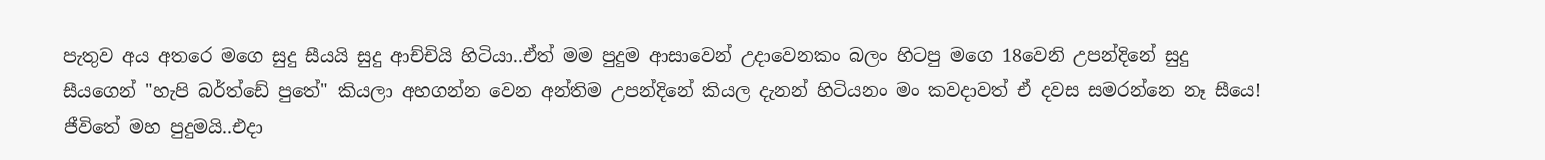පැතුව අය අතරෙ මගෙ සුදු සීයයි සුදු ආච්චියි හිටියා..ඒත් මම පුදුම ආසාවෙන් උදාවෙනකං බලං හිටපු මගෙ 18වෙනි උපන්දිනේ සුදු සීයගෙන් "හැපි බර්ත්ඩේ පුතේ" කියලා අහගන්න වෙන අන්තිම උපන්දිනේ කියල දැනන් හිටියනං මං කවදාවත් ඒ දවස සමරන්නෙ නෑ සීයෙ!
ජීවිතේ මහ පුදුමයි..එදා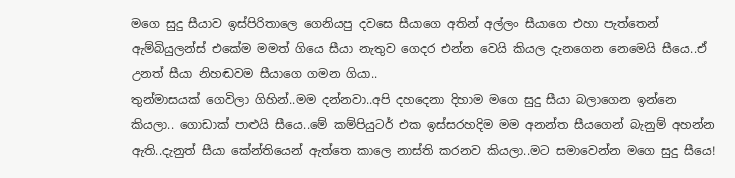මගෙ සුදු සීයාව ඉස්පිරිතාලෙ ගෙනියපු දවසෙ සීයාගෙ අතින් අල්ලං සීයාගෙ එහා පැත්තෙන් ඇම්බියුලන්ස් එකේම මමත් ගියෙ සීයා නැතුව ගෙදර එන්න වෙයි කියල දැනගෙන නෙමෙයි සීයෙ..ඒ උනත් සීයා නිහඬවම සීයාගෙ ගමන ගියා..
තුන්මාසයක් ගෙවිලා ගිහින්..මම දන්නවා..අපි දහදෙනා දිහාම මගෙ සුදු සීයා බලාගෙන ඉන්නෙ කියලා.. ගොඩාක් පාළුයි සීයෙ..මේ කම්පියුටර් එක ඉස්සරහදිම මම අනන්ත සීයගෙන් බැනුම් අහන්න ඇති..දැනුත් සීයා කේන්තියෙන් ඇත්තෙ කාලෙ නාස්ති කරනව කියලා..මට සමාවෙන්න මගෙ සුදු සීයෙ!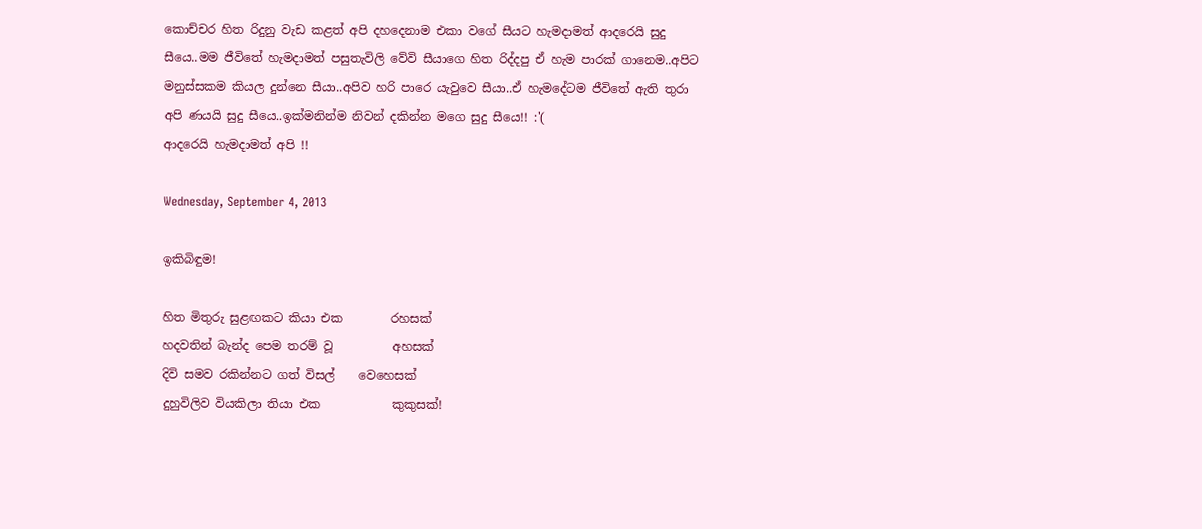කොච්චර හිත රිදුනු වැඩ කළත් අපි දහදෙනාම එකා වගේ සීයට හැමදාමත් ආදරෙයි සුදු සීයෙ..මම ජීවිතේ හැමදාමත් පසුතැවිලි වේවි සීයාගෙ හිත රිද්දපු ඒ හැම පාරක් ගානෙම..අපිට මනුස්සකම කියල දුන්නෙ සීයා..අපිව හරි පාරෙ යැවුවෙ සීයා..ඒ හැමදේටම ජීවිතේ ඇති තුරා අපි ණයයි සුදු සීයෙ..ඉක්මනින්ම නිවන් දකින්න මගෙ සුදු සීයෙ!! :'(
ආදරෙයි හැමදාමත් අපි !!

Wednesday, September 4, 2013

ඉකිබිඳුම!

හිත මිතුරු සුළඟකට කියා එක        රහසක්
හදවතින් බැන්ද පෙම තරම් වූ          අහසක්
දිවි සමව රකින්නට ගත් විසල්    වෙහෙසක්
දුහුවිලිව වියකිලා තියා එක            කුකුසක්!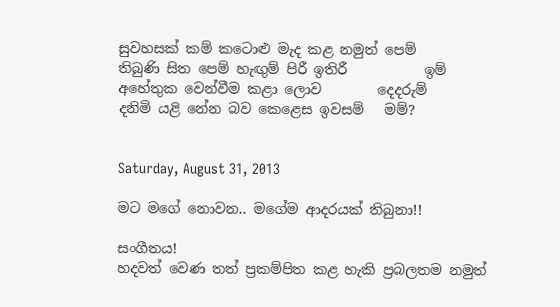සුවහසක් කම් කටොළු මැද කළ නමුත් පෙම්
තිබුණි සිත පෙම් හැඟුම් පිරී ඉතිරී           ඉම්
අහේතුක වෙන්වීම කළා ලොව        දෙදරුම්
දනිමි යළි නේන බව කෙළෙස ඉවසම්   මම්?


Saturday, August 31, 2013

මට මගේ නොවන.. මගේම ආදරයක් තිබුනා!!

සංගීතය!
හදවත් වෙණ තත් ප්‍රකම්පිත කළ හැකි ප්‍රබලතම නමුත්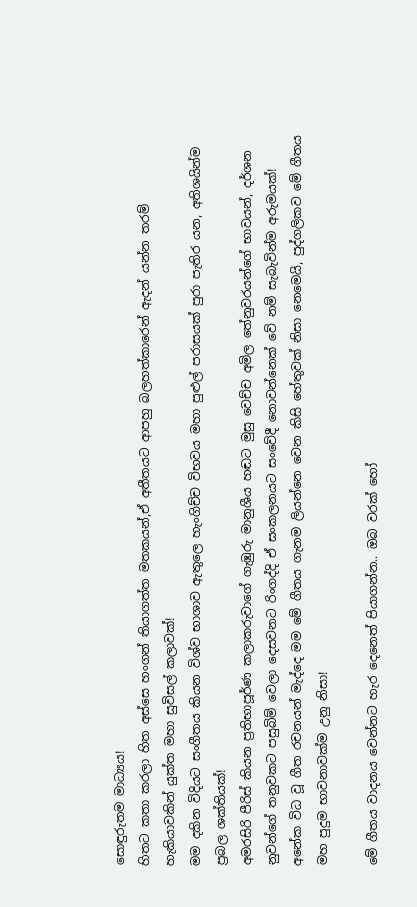සොඳුරුතම මාධ්‍යය!
හිතට කතා කරලා හිත අස්සෙ හංගන් තියාගත්ත මතකයන්,ඒ අතීතයට ආපහු බලහත්කාරෙන් ඇදන් යන්න තරම් හැකියාවකින් යුක්ත මහා සුවිසල් කලාවක්!
මම දකින විදියට සංගීතය කියන විශ්ව භාශාව ඇතුලෙ හැංගිච්ච විභවය මහා පුළුල් පරාසයක් පුරා පැතිර යන, අතිශයින්ම ප්‍රබල ශක්තියක්!
අමරසිරි පීරිස් කියන ප්‍රතිභාපූර්ණ කලාකරුවාගේ ගැඹුරු මානුශීය හඬට මුසු වෙච්ච අමිල තේනුවරයන්ගේ භාවයන්, දර්ශන නුවන්ගේ තනුවකට පසුබිම් වෙලා දෙසවනට රිංගද්දි ඒ සංකලනයට සංවේදී නොවන්නෙක් වේ නම් සැබැවින්ම අරුමයක්!
අනේක විධ වූ ගීත රචනයන් මැද්දෙ මම මේ ගීතය ගැනම ලියන්නෙ වෙන කිසි හේතුවක් නිසා නෙමෙයි, පුද්ගලිකව මේ ගීතය මහ පුදුම භාවනාවක්ම උනු නිසා!

මේ ගීතය වාදනය වෙන්නට හැර දෙනෙත් පියාගන්න.. ඔබ වරක් හෝ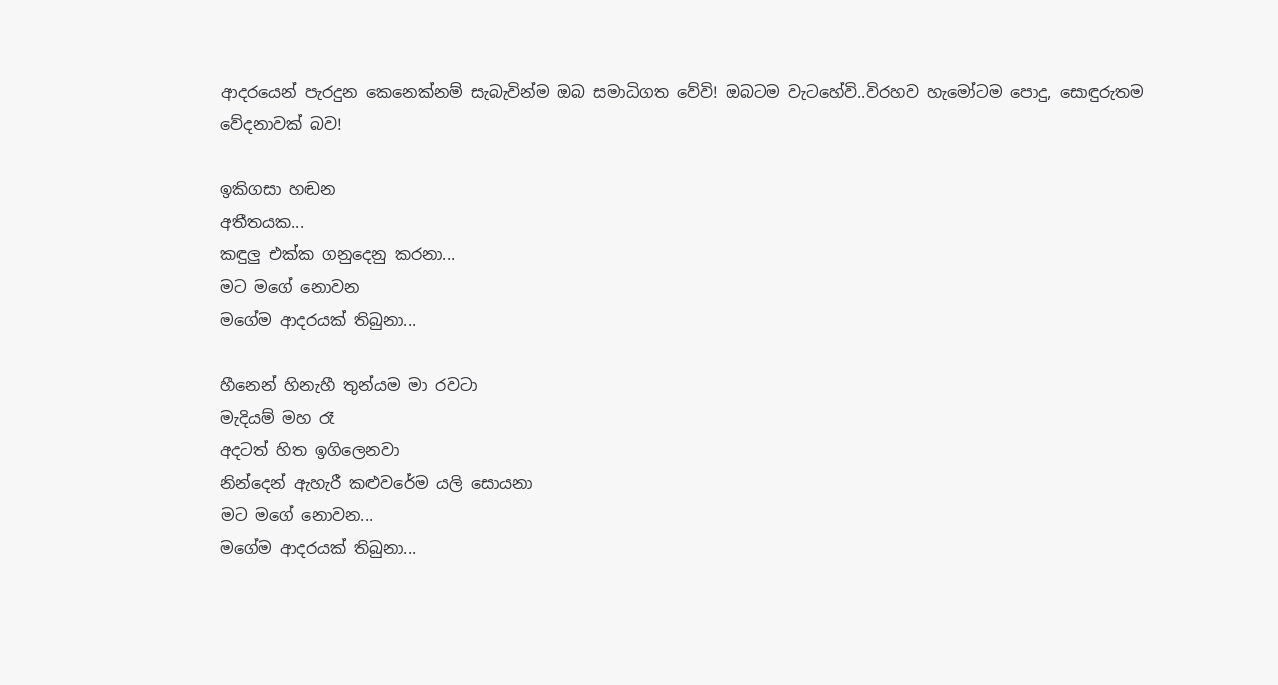ආදරයෙන් පැරදුන කෙනෙක්නම් සැබැවින්ම ඔබ සමාධිගත වේවි! ඔබටම වැටහේවි..විරහව හැමෝටම පොදු, සොඳුරුතම වේදනාවක් බව!

ඉකිගසා හඬන
අතීතයක...
කඳුලු එක්ක ගනුදෙනු කරනා...
මට මගේ නොවන
මගේම ආදරයක් තිබුනා...

හීනෙන් හිනැහී තුන්යම මා රවටා
මැදියම් මහ රෑ
අදටත් හිත ඉගිලෙනවා
නින්දෙන් ඇහැරී කළුවරේම යලි සොයනා
මට මගේ නොවන...
මගේම ආදරයක් තිබුනා...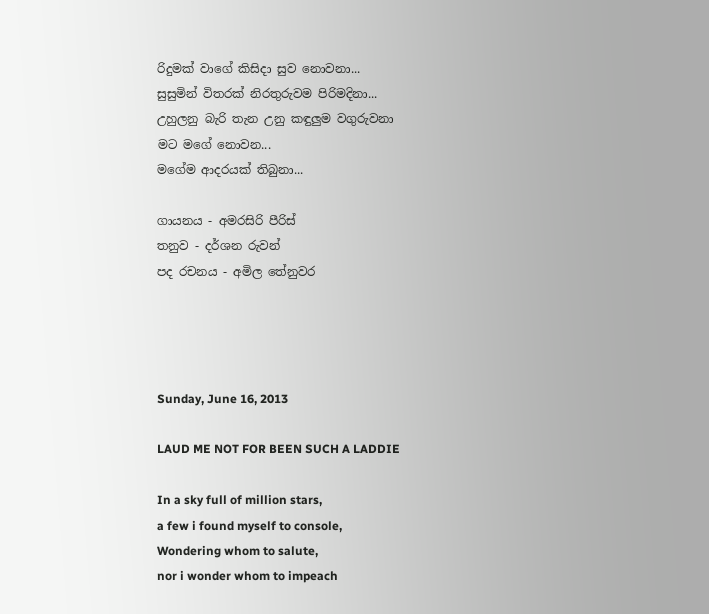රිදුමක් වාගේ කිසිදා සුව නොවනා...
සුසුමින් විතරක් නිරතුරුවම පිරිමදිනා...
උහුලනු බැරි තැන උනු කඳුලුම වගුරුවනා
මට මගේ නොවන...
මගේම ආදරයක් තිබුනා...

ගායනය - අමරසිරි පීරිස්
තනුව - දර්ශන රුවන්
පද රචනය - අමිල තේනුවර




Sunday, June 16, 2013

LAUD ME NOT FOR BEEN SUCH A LADDIE

In a sky full of million stars,
a few i found myself to console,
Wondering whom to salute,
nor i wonder whom to impeach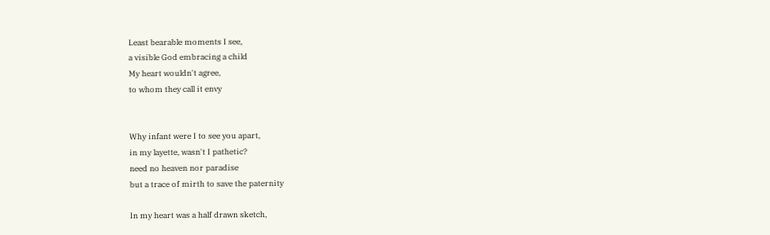Least bearable moments I see,
a visible God embracing a child
My heart wouldn't agree,
to whom they call it envy


Why infant were I to see you apart,
in my layette, wasn't I pathetic?
need no heaven nor paradise
but a trace of mirth to save the paternity

In my heart was a half drawn sketch,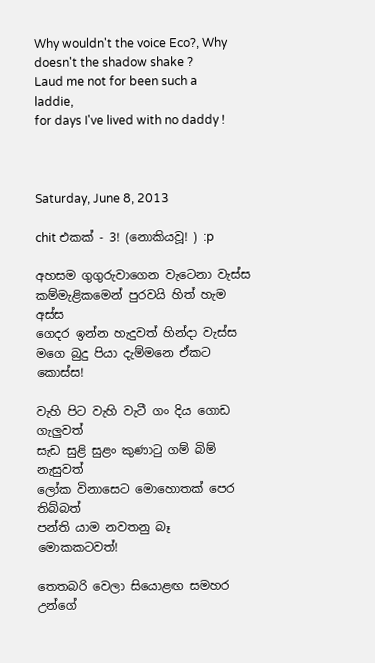Why wouldn't the voice Eco?, Why doesn't the shadow shake ?
Laud me not for been such a laddie,
for days I've lived with no daddy !



Saturday, June 8, 2013

chit එකක් - 3! (නොකියවූ! ) :p

අහසම ගුගුරුවාගෙන වැටෙනා වැස්ස
කම්මැළිකමෙන් පුරවයි හිත් හැම අස්ස
ගෙදර ඉන්න හැදුවත් හින්දා වැස්ස
මගෙ බුදු පියා දැම්මනෙ ඒකට කොස්ස!

වැහි පිට වැහි වැටී ගං දිය ගොඩ ගැලුවත්
සැඩ සුළි සුළං කුණාටු ගම් බිම් නැසුවත්
ලෝක විනාසෙට මොහොතක් පෙර තිබ්බත්
පන්ති යාම නවතනු බෑ මොකකටවත්!

තෙතබරි වෙලා සියොළඟ සමහර උන්ගේ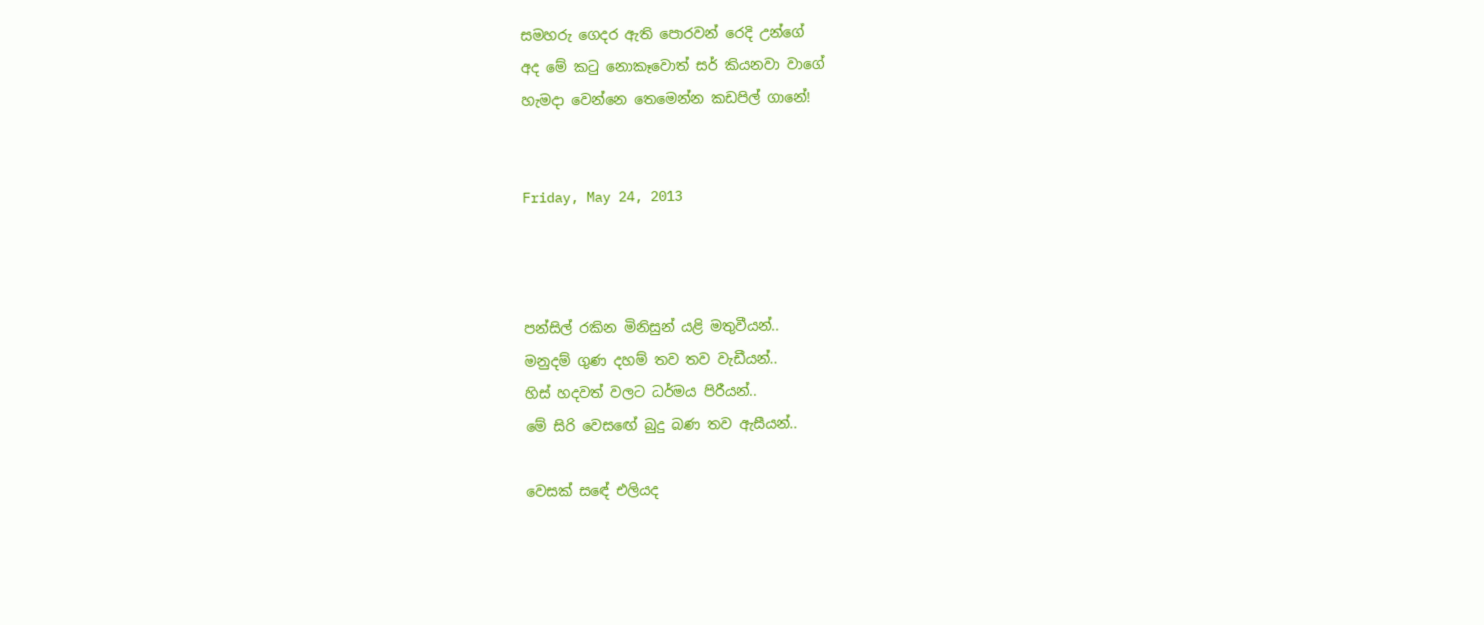සමහරු ගෙදර ඇති පොරවන් රෙදි උන්ගේ
අද මේ කටු නොකෑවොත් සර් කියනවා වාගේ
හැමදා වෙන්නෙ තෙමෙන්න කඩපිල් ගානේ!


Friday, May 24, 2013



පන්සිල් රකින මිනිසුන් යළි මතුවීයන්..
මනුදම් ගුණ දහම් තව තව වැඩීයන්..
හිස් හදවත් වලට ධර්මය පිරීයන්..
මේ සිරි වෙසඟේ බුදු බණ තව ඇසීයන්..

වෙසක් සඳේ එලියද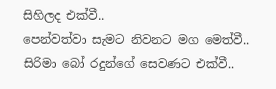සිහිලද එක්වී..
පෙන්වත්වා සැමට නිවනට මග මෙත්වී..
සිරිමා බෝ රදුන්ගේ සෙවණට එක්වී..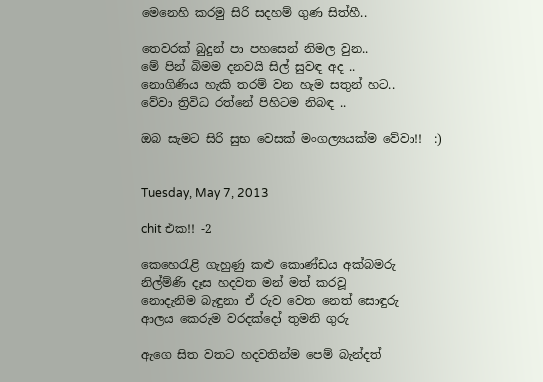මෙනෙහි කරමු සිරි සදහම් ගුණ සිත්හී..

තෙවරක් බුදුන් පා පහසෙන් නිමල වුන..
මේ පින් බිමම දනවයි සිල් සුවඳ අද ..
නොගිණිය හැකි තරම් වන හැම සතුන් හට..
වේවා ත්‍රිවිධ රත්නේ පිහිටම නිබඳ ..

ඔබ සැමට සිරි සුභ වෙසක් මංගල්‍යයක්ම වේවා!!  :)


Tuesday, May 7, 2013

chit එක!! -2

කෙහෙරැළි ගැහුණු කළු කොණ්ඩය අක්බමරු
නිල්ම්ණි දෑස හදවත මන් මත් කරවූ
නොදැනිම බැඳුනා ඒ රුව වෙත නෙත් සොඳුරු
ආලය කෙරුම වරදක්දෝ තුමනි ගුරු

ඇගෙ සිත වතට හදවතින්ම පෙම් බැන්දත්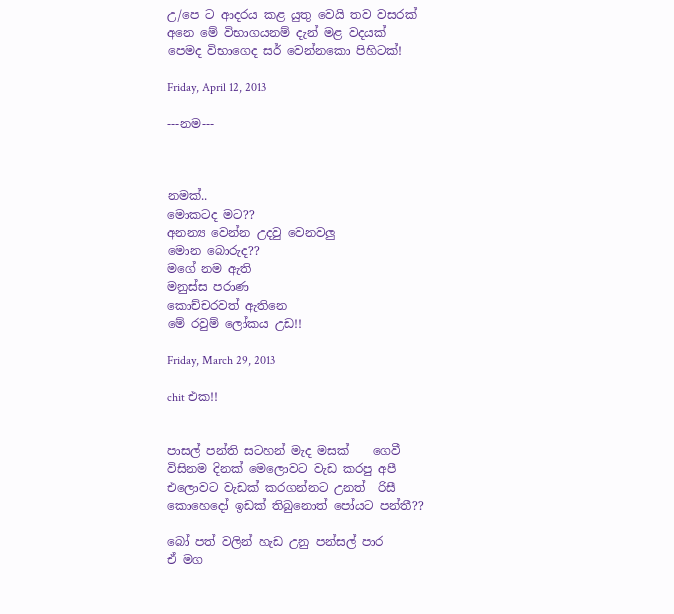උ/පෙ ට ආදරය කළ යුතු වෙයි තව වසරක්
අනෙ මේ විභාගයනම් දැන් මළ වදයක්
පෙමද විභාගෙද සර් වෙන්නකො පිහිටක්!

Friday, April 12, 2013

---නම---



නමක්..
මොකටද මට??
අනන්‍ය වෙන්න උදවු වෙනවලු
මොන බොරුද??
මගේ නම ඇති
මනුස්ස පරාණ
කොච්චරවත් ඇතිනෙ
මේ රවුම් ලෝකය උඩ!!

Friday, March 29, 2013

chit එක!!


පාසල් පන්ති සටහන් මැද මසක්    ගෙවී
විසිනම දිනක් මෙලොවට වැඩ කරපු අපී
එලොවට වැඩක් කරගන්නට උනත්  රිසී
කොහෙදෝ ඉඩක් තිබුනොත් පෝයට පන්තී??

බෝ පත් වලින් හැඩ උනු පන්සල් පාර
ඒ මග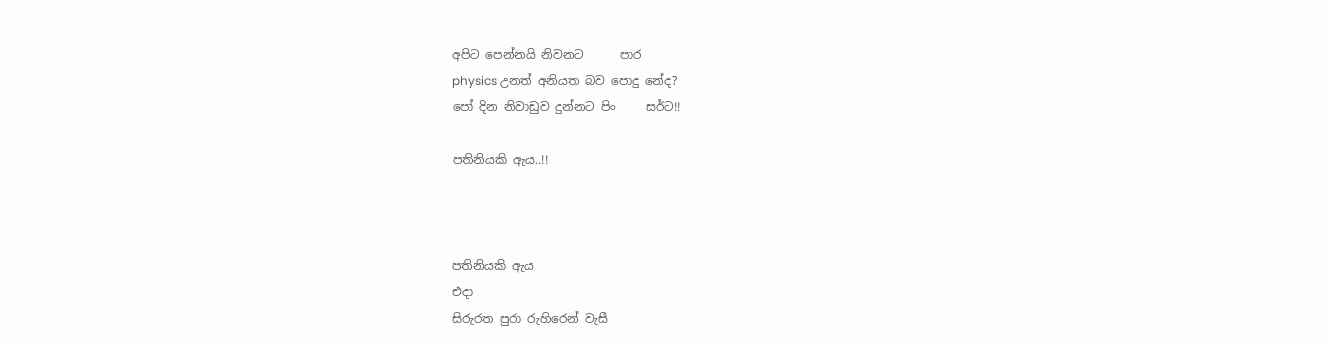අපිට පෙන්නයි නිවනට      පාර
physics උනත් අනියත බව පොදු නේද?
පෝ දින නිවාඩුව දුන්නට පිං     සර්ට!!

පතිනියකි ඇය..!!



පතිනියකි ඇය
එදා
සිරුරත පුරා රුහිරෙන් වැසී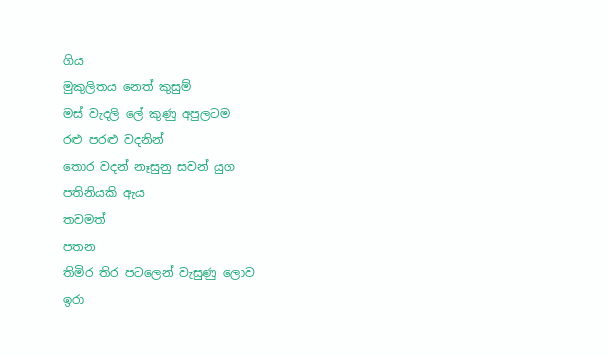ගිය
මුකුලිතය නෙත් කුසුම්
මස් වැදලි ලේ කුණු අපුලටම
රළු පරළු වදනින්
තොර වදන් නෑසුනු සවන් යුග
පතිනියකි ඇය
තවමත්
පතන
තිමිර තිර පටලෙන් වැසුණු ලොව
ඉරා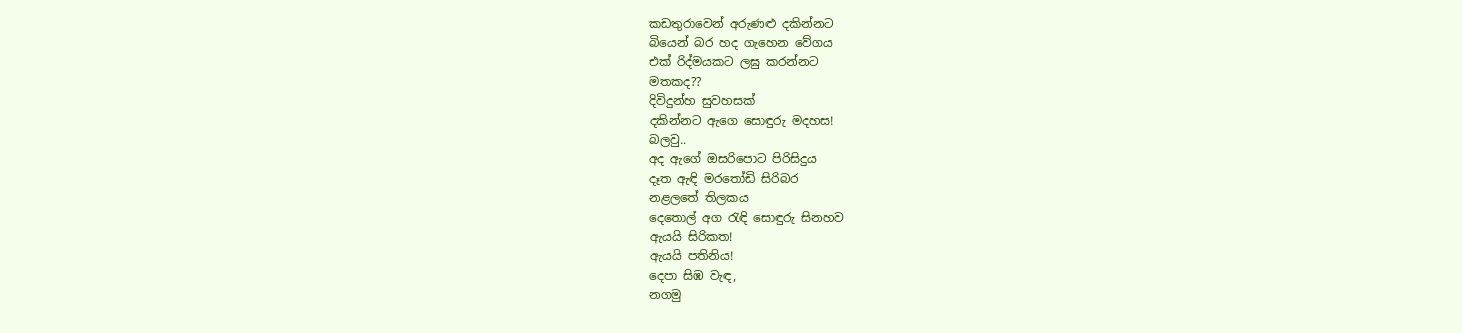කඩතුරාවෙන් අරුණළු දකින්නට
බියෙන් බර හද ගැහෙන වේගය
එක් රිද්මයකට ලඝු කරන්නට
මතකද??
දිවිදුන්හ සුවහසක්
දකින්නට ඇගෙ සොඳුරු මදහස!
බලවු..
අද ඇගේ ඔසරිපොට පිරිසිදුය
දෑත ඇඳි මරතෝඩි සිරිබර
නළලතේ තිලකය
දෙතොල් අග රැඳි සොඳුරු සිනහව
ඇයයි සිරිකත!
ඇයයි පතිනිය!
දෙපා සිඹ වැඳ,
නගමු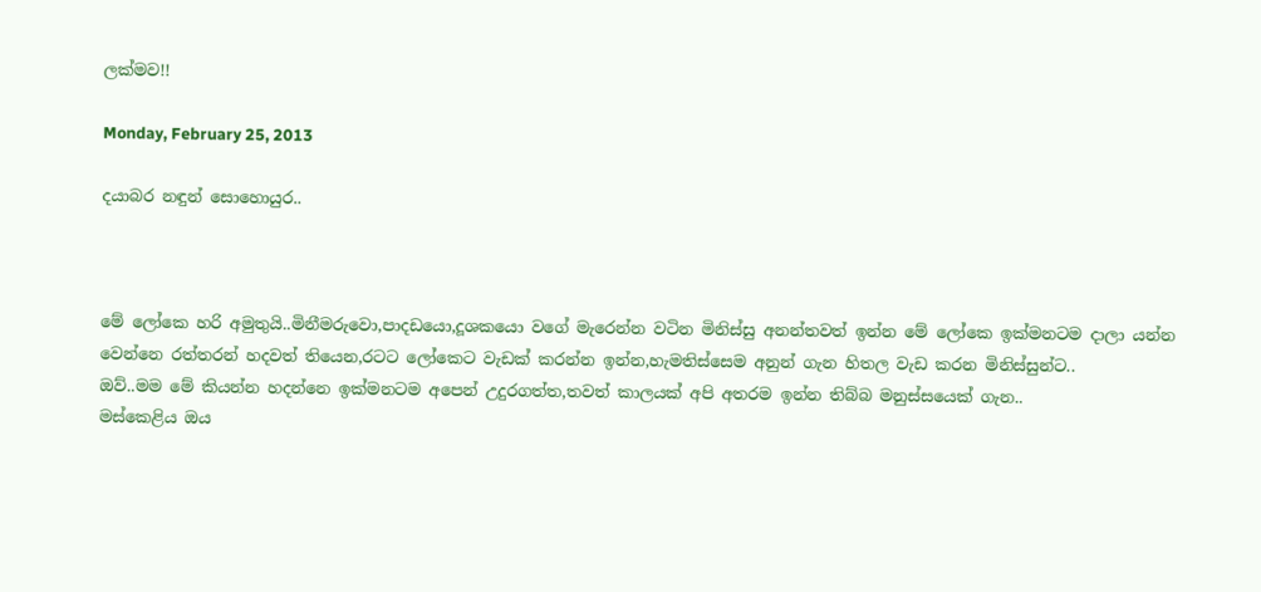ලක්මව!!

Monday, February 25, 2013

දයාබර නඳුන් සොහොයුර..



මේ ලෝකෙ හරි අමුතුයි..මිනීමරුවො,පාදඩයො,දූශකයො වගේ මැරෙන්න වටින මිනිස්සු අනන්තවත් ඉන්න මේ ලෝකෙ ඉක්මනටම දාලා යන්න වෙන්නෙ රත්තරන් හදවත් තියෙන,රටට ලෝකෙට වැඩක් කරන්න ඉන්න,හැමතිස්සෙම අනුන් ගැන හිතල වැඩ කරන මිනිස්සුන්ට..
ඔව්..මම මේ කියන්න හදන්නෙ ඉක්මනටම අපෙන් උදුරගත්ත,තවත් කාලයක් අපි අතරම ඉන්න තිබ්බ මනුස්සයෙක් ගැන..
මස්කෙළිය ඔය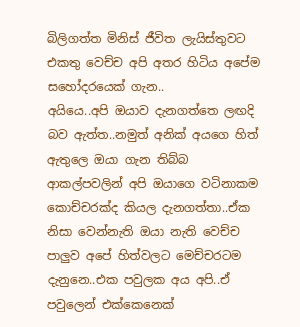බිලිගත්ත මිනිස් ජීවිත ලැයිස්තුවට එකතු වෙච්ච අපි අතර හිටිය අපේම සහෝදරයෙක් ගැන..
අයියෙ..අපි ඔයාව දැනගත්තෙ ලඟදි බව ඇත්ත..නමුත් අනික් අයගෙ හිත් ඇතුලෙ ඔයා ගැන තිබ්බ ආකල්පවලින් අපි ඔයාගෙ වටිනාකම කොච්චරක්ද කියල දැනගත්තා..ඒක නිසා වෙන්නැති ඔයා නැති වෙච්ච පාලුව අපේ හිත්වලට මෙච්චරටම දැනුනෙ..එක පවුලක අය අපි..ඒ පවුලෙන් එක්කෙනෙක්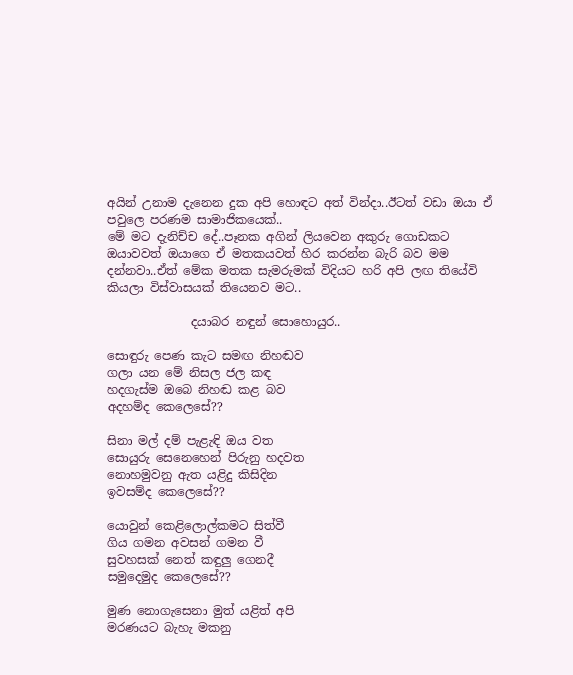අයින් උනාම දැනෙන දුක අපි හොඳට අත් වින්දා..ඊටත් වඩා ඔයා ඒ පවුලෙ පරණම සාමාජිකයෙක්..
මේ මට දැනිච්ච දේ..පෑනක අගින් ලියවෙන අකුරු ගොඩකට ඔයාවවත් ඔයාගෙ ඒ මතකයවත් හිර කරන්න බැරි බව මම දන්නවා..ඒත් මේක මතක සැමරුමක් විදියට හරි අපි ලඟ තියේවි කියලා විස්වාසයක් තියෙනව මට..

              දයාබර නඳුන් සොහොයුර..

සොඳුරු පෙණ කැට සමඟ නිහඬව
ගලා යන මේ නිසල ජල කඳ
හදගැස්ම ඔබෙ නිහඬ කළ බව
අදහම්ද කෙලෙසේ??

සිනා මල් දම් පැළැඳි ඔය වත
සොයුරු සෙනෙහෙන් පිරුනු හදවත
නොහමුවනු ඇත යළිදු කිසිදින
ඉවසම්ද කෙලෙසේ??

යොවුන් කෙළිලොල්කමට සිත්වී
ගිය ගමන අවසන් ගමන වී
සුවහසක් නෙත් කඳුලු ගෙනදී
සමුදෙමුද කෙලෙසේ??

මුණ නොගැසෙනා මුත් යළිත් අපි
මරණයට බැහැ මකනු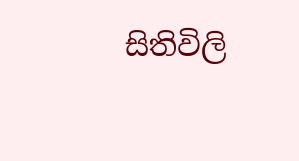සිතිවිලි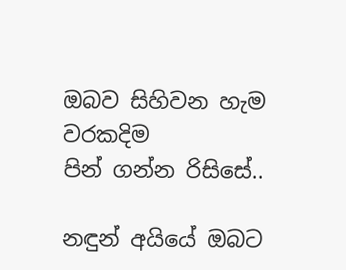ඔබව සිහිවන හැම වරකදිම
පින් ගන්න රිසිසේ..

නඳුන් අයියේ ඔබට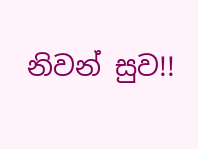නිවන් සුව!!